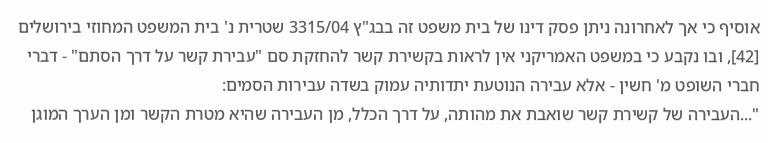אוסיף כי אך לאחרונה ניתן פסק דינו של בית משפט זה בבג"ץ 3315/04 שטרית נ' בית המשפט המחוזי בירושלים [42], ובו נקבע כי במשפט האמריקני אין לראות בקשירת קשר להחזקת סם "עבירת קשר על דרך הסתם" - דברי חברי השופט מ' חשין - אלא עבירה הנוטעת יתדותיה עמוק בשדה עבירות הסמים:
"...העבירה של קשירת קשר שואבת את מהותה, על דרך הכלל, מן העבירה שהיא מטרת הקשר ומן הערך המוגן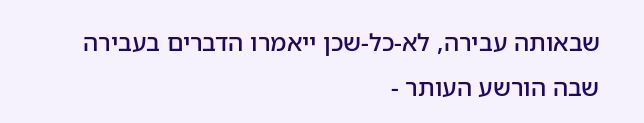שבאותה עבירה, לא-כל-שכן ייאמרו הדברים בעבירה שבה הורשע העותר -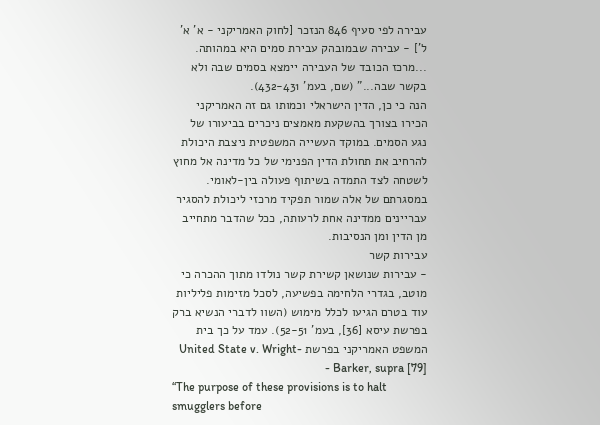עבירה לפי סעיף 846 הנזכר [לחוק האמריקני - א' א' ל'] - עבירה שבמובהק עבירת סמים היא במהותה.
...מרכז הכובד של העבירה יימצא בסמים שבה ולא בקשר שבה..." (שם, בעמ' 432-431).
הנה כי כן, הדין הישראלי וכמותו גם זה האמריקני הכירו בצורך בהשקעת מאמצים ניכרים בביעורו של נגע הסמים. במוקד העשייה המשפטית ניצבת היכולת להרחיב את תחולת הדין הפנימי של כל מדינה אל מחוץ לשטחה לצד התמדה בשיתוף פעולה בין-לאומי. במסגרתם של אלה שמור תפקיד מרכזי ליכולת להסגיר עבריינים ממדינה אחת לרעותה, ככל שהדבר מתחייב מן הדין ומן הנסיבות.
עבירות קשר
- עבירות שנושאן קשירת קשר נולדו מתוך ההכרה כי מוטב, בגדרי הלחימה בפשיעה, לסכל מזימות פליליות עוד בטרם הגיעו לכלל מימוש (השוו לדברי הנשיא ברק בפרשת עיסא [36], בעמ' 52-51). עמד על כך בית המשפט האמריקני בפרשת United State v. Wright-Barker, supra [79] -
“The purpose of these provisions is to halt smugglers before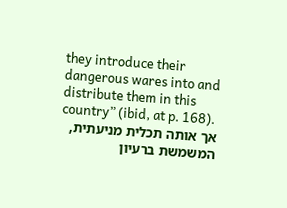they introduce their dangerous wares into and distribute them in this country” (ibid, at p. 168).
אך אותה תכלית מניעתית, המשמשת ברעיון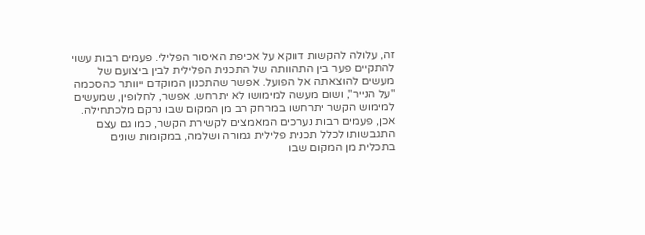זה, עלולה להקשות דווקא על אכיפת האיסור הפלילי. פעמים רבות עשוי להתקיים פער בין התהוותה של התכנית הפלילית לבין ביצועם של מעשים להוצאתה אל הפועל. אפשר שהתכנון המוקדם ייוותר כהסכמה "על הנייר", ושום מעשה למימושו לא יתרחש. אפשר, לחלופין, שמעשים למימוש הקשר יתרחשו במרחק רב מן המקום שבו נרקם מלכתחילה. אכן, פעמים רבות נערכים המאמצים לקשירת הקשר, כמו גם עצם התגבשותו לכלל תכנית פלילית גמורה ושלמה, במקומות שונים בתכלית מן המקום שבו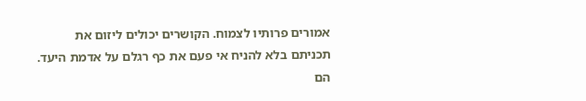אמורים פרותיו לצמוח. הקושרים יכולים ליזום את תכניתם בלא להניח אי פעם את כף רגלם על אדמת היעד. הם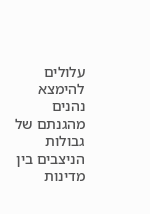עלולים להימצא נהנים מהגנתם של גבולות הניצבים בין מדינות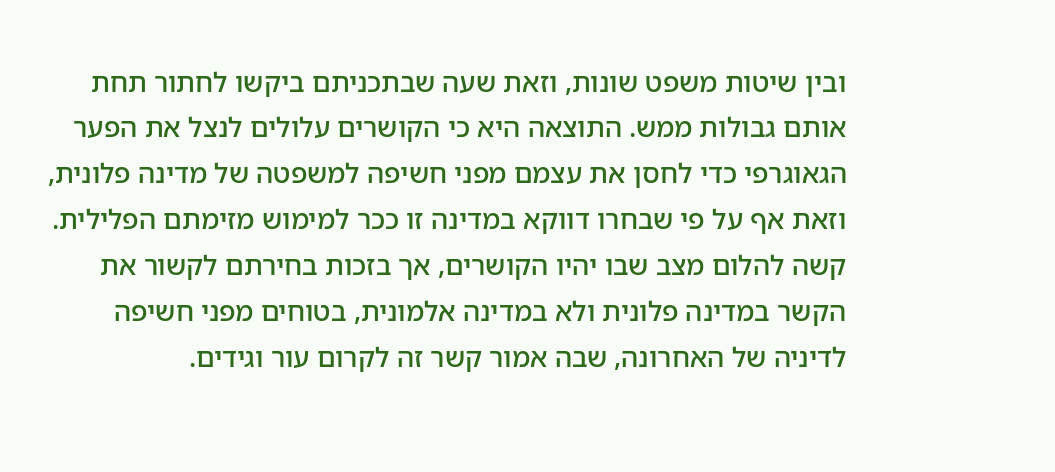ובין שיטות משפט שונות, וזאת שעה שבתכניתם ביקשו לחתור תחת אותם גבולות ממש. התוצאה היא כי הקושרים עלולים לנצל את הפער הגאוגרפי כדי לחסן את עצמם מפני חשיפה למשפטה של מדינה פלונית, וזאת אף על פי שבחרו דווקא במדינה זו ככר למימוש מזימתם הפלילית. קשה להלום מצב שבו יהיו הקושרים, אך בזכות בחירתם לקשור את הקשר במדינה פלונית ולא במדינה אלמונית, בטוחים מפני חשיפה לדיניה של האחרונה, שבה אמור קשר זה לקרום עור וגידים.